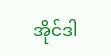အိုင်ဒါ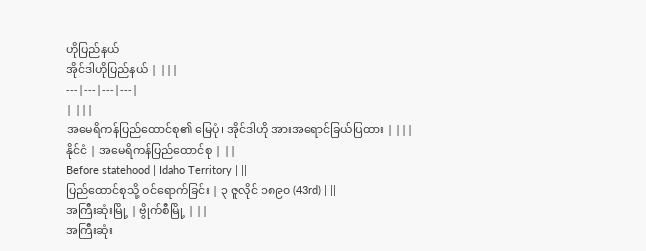ဟိုပြည်နယ်
အိုင်ဒါဟိုပြည်နယ် | |||
---|---|---|---|
| |||
အမေရိကန်ပြည်ထောင်စု၏ မြေပုံ၊ အိုင်ဒါဟို အားအရောင်ခြယ်ပြထား | |||
နိုင်ငံ | အမေရိကန်ပြည်ထောင်စု | ||
Before statehood | Idaho Territory | ||
ပြည်ထောင်စုသို့ ဝင်ရောက်ခြင်း | ၃ ဇူလိုင် ၁၈၉၀ (43rd) | ||
အကြီးဆုံးမြို့ | ဗွိုက်စီမြို့ | ||
အကြီးဆုံး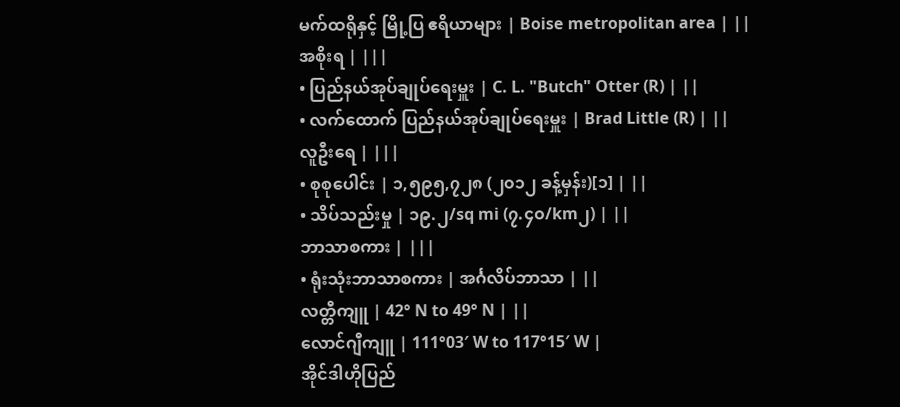မက်ထရိုနှင့် မြို့ပြ ဧရိယာများ | Boise metropolitan area | ||
အစိုးရ | |||
• ပြည်နယ်အုပ်ချုပ်ရေးမှူး | C. L. "Butch" Otter (R) | ||
• လက်ထောက် ပြည်နယ်အုပ်ချုပ်ရေးမှူး | Brad Little (R) | ||
လူဦးရေ | |||
• စုစုပေါင်း | ၁,၅၉၅,၇၂၈ (၂၀၁၂ ခန့်မှန်း)[၁] | ||
• သိပ်သည်းမှု | ၁၉.၂/sq mi (၇.၄၀/km၂) | ||
ဘာသာစကား | |||
• ရုံးသုံးဘာသာစကား | အင်္ဂလိပ်ဘာသာ | ||
လတ္တီကျူ | 42° N to 49° N | ||
လောင်ဂျီကျူ | 111°03′ W to 117°15′ W |
အိုင်ဒါဟိုပြည်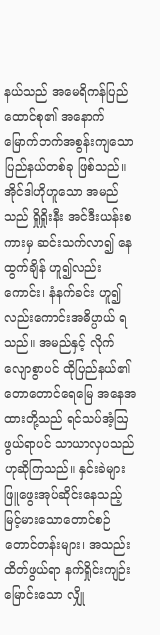နယ်သည် အမေရိကန်ပြည်ထောင်စု၏ အနောက်မြောက်ဘက်အစွန်းကျသော ပြည်နယ်တစ်ခု ဖြစ်သည်။ အိုင်ဒါဟိုဟူသော အမည်သည် ရှိုရှိုးနီး အင်ဒီးယန်းစကားမှ ဆင်းသက်လာ၍ နေထွက်ချိန် ဟူ၍လည်းကောင်း၊ နံနက်ခင်း ဟူ၍လည်းကောင်းအဓိပ္ပာယ် ရသည်။ အမည်နှင့် လိုက်လျောစွာပင် ထိုပြည်နယ်၏ တောတောင်ရေမြေ အနေအထားတို့သည် ရင်သပ်အံ့ဩဖွယ်ရာပင် သာယာလှပသည်ဟုဆိုကြသည်။ နှင်းခဲများဖြူဖွေးအုပ်ဆိုင်းနေသည့် မြင့်မားသောတောင်စဉ်တောင်တန်းများ၊ အသည်းထိတ်ဖွယ်ရာ နက်ရှိုင်းကျဉ်းမြောင်းသော လျှို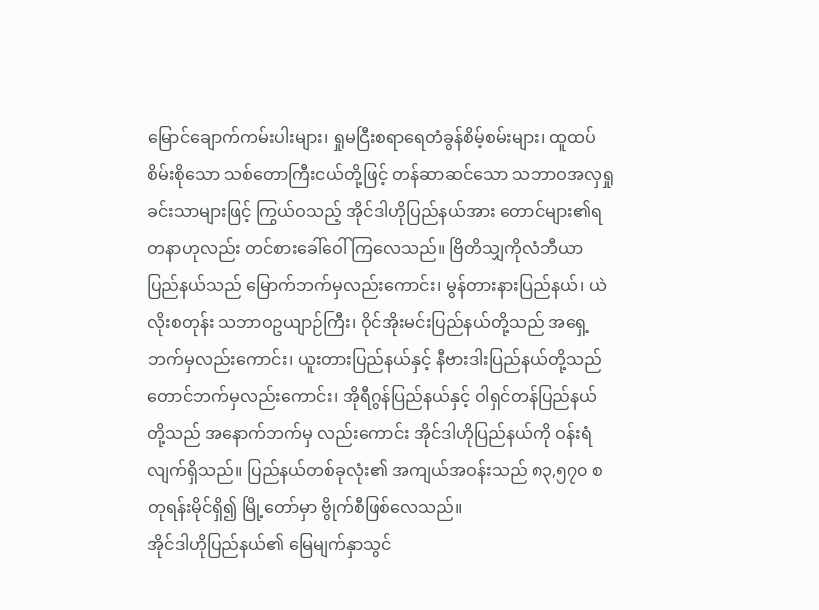မြောင်ချောက်ကမ်းပါးများ၊ ရှုမငြီးစရာရေတံခွန်စိမ့်စမ်းများ၊ ထူထပ်စိမ်းစိုသော သစ်တောကြီးငယ်တို့ဖြင့် တန်ဆာဆင်သော သဘာဝအလှရှုခင်းသာများဖြင့် ကြွယ်ဝသည့် အိုင်ဒါဟိုပြည်နယ်အား တောင်များ၏ရတနာဟုလည်း တင်စားခေါ်ဝေါ်ကြလေသည်။ ဗြိတိသျှကိုလံဘီယာပြည်နယ်သည် မြောက်ဘက်မှလည်းကောင်း၊ မွန်တားနားပြည်နယ်၊ ယဲလိုးစတုန်း သဘာဝဥယျာဉ်ကြီး၊ ဝိုင်အိုးမင်းပြည်နယ်တို့သည် အရှေ့ဘက်မှလည်းကောင်း၊ ယူးတားပြည်နယ်နှင့် နီဗားဒါးပြည်နယ်တို့သည် တောင်ဘက်မှလည်းကောင်း၊ အိုရီဂွန်ပြည်နယ်နှင့် ဝါရှင်တန်ပြည်နယ်တို့သည် အနောက်ဘက်မှ လည်းကောင်း အိုင်ဒါဟိုပြည်နယ်ကို ဝန်းရံလျက်ရှိသည်။ ပြည်နယ်တစ်ခုလုံး၏ အကျယ်အဝန်းသည် ၈၃,၅၇၀ စတုရန်းမိုင်ရှိ၍ မြို့တော်မှာ ဗွိုက်စီဖြစ်လေသည်။
အိုင်ဒါဟိုပြည်နယ်၏ မြေမျက်နှာသွင်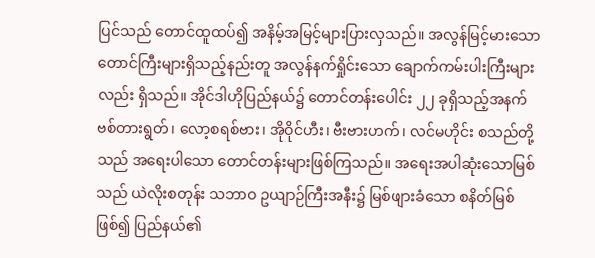ပြင်သည် တောင်ထူထပ်၍ အနိမ့်အမြင့်များပြားလှသည်။ အလွန်မြင့်မားသော တောင်ကြီးများရှိသည့်နည်းတူ အလွန်နက်ရှိုင်းသော ချောက်ကမ်းပါးကြီးများလည်း ရှိသည်။ အိုင်ဒါဟိုပြည်နယ်၌ တောင်တန်းပေါင်း ၂၂ ခုရှိသည့်အနက် ဗစ်တားရွတ်၊ လော့စရစ်ဗား၊ အိုဝိုင်ဟီး၊ ဗီးဗားဟက်၊ လင်မဟိုင်း စသည်တို့သည် အရေးပါသော တောင်တန်းများဖြစ်ကြသည်။ အရေးအပါဆုံးသောမြစ်သည် ယဲလိုးစတုန်း သဘာဝ ဥယျာဉ်ကြီးအနီး၌ မြစ်ဖျားခံသော စနိတ်မြစ်ဖြစ်၍ ပြည်နယ်၏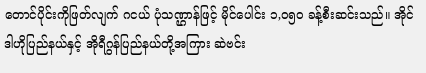တောင်ပိုင်းကိုဖြတ်လျက် ဂငယ် ပုံသဏ္ဌာန်ဖြင့် မိုင်ပေါင်း ၁,ဝ၅ဝ ခန့်စီးဆင်းသည်။ အိုင်ဒါဟိုပြည်နယ်နှင့် အိုရီဂွန်ပြည်နယ်တို့အကြား ဆဲဗင်း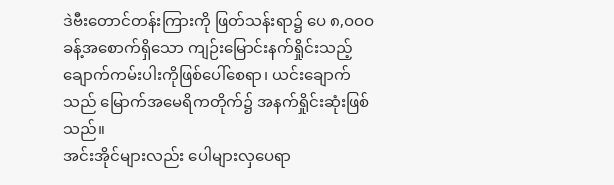ဒဲဗီးတောင်တန်းကြားကို ဖြတ်သန်းရာ၌ ပေ ၈,ဝဝဝ ခန့်အစောက်ရှိသော ကျဉ်းမြောင်းနက်ရှိုင်းသည့် ချောက်ကမ်းပါးကိုဖြစ်ပေါ်စေရာ၊ ယင်းချောက်သည် မြောက်အမေရိကတိုက်၌ အနက်ရှိုင်းဆုံးဖြစ်သည်။
အင်းအိုင်များလည်း ပေါများလှပေရာ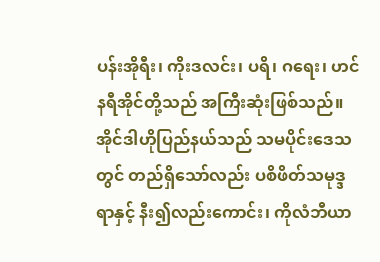ပန်းအိုရီး၊ ကိုးဒလင်း၊ ပရိ၊ ဂရေး၊ ဟင်နရီအိုင်တို့သည် အကြီးဆုံးဖြစ်သည်။ အိုင်ဒါဟိုပြည်နယ်သည် သမပိုင်းဒေသတွင် တည်ရှိသော်လည်း ပစိဖိတ်သမုဒ္ဒရာနှင့် နီး၍လည်းကောင်း၊ ကိုလံဘီယာ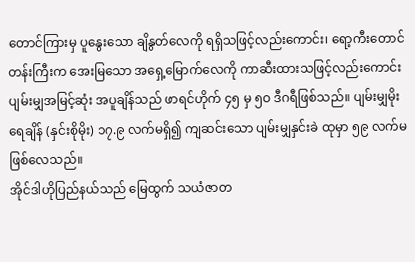တောင်ကြားမှ ပူနွေးသော ချိနွတ်လေကို ရရှိသဖြင့်လည်းကောင်း၊ ရော့ကီးတောင်တန်းကြီးက အေးမြသော အရှေ့မြောက်လေကို ကာဆီးထားသဖြင့်လည်းကောင်း ပျမ်းမျှအမြင့်ဆုံး အပူချိန်သည် ဖာရင်ဟိုက် ၄၅ မှ ၅ဝ ဒီဂရီဖြစ်သည်။ ပျမ်းမျှမိုးရေချိန် (နှင်းစိုမိုး) ၁၇.၉ လက်မရှိ၍ ကျဆင်းသော ပျမ်းမျှနှင်းခဲ ထုမှာ ၅၉ လက်မဖြစ်လေသည်။
အိုင်ဒါဟိုပြည်နယ်သည် မြေထွက် သယံဇာတ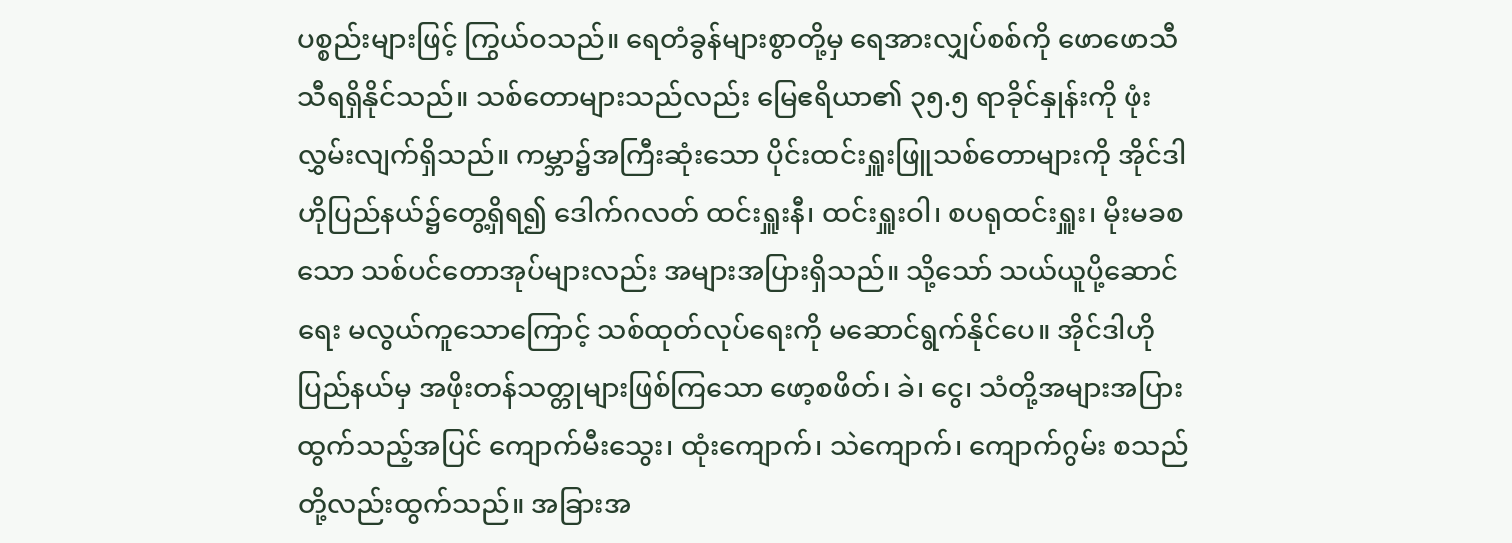ပစ္စည်းများဖြင့် ကြွယ်ဝသည်။ ရေတံခွန်များစွာတို့မှ ရေအားလျှပ်စစ်ကို ဖောဖောသီသီရရှိနိုင်သည်။ သစ်တောများသည်လည်း မြေဧရိယာ၏ ၃၅.၅ ရာခိုင်နှုန်းကို ဖုံးလွှမ်းလျက်ရှိသည်။ ကမ္ဘာ၌အကြီးဆုံးသော ပိုင်းထင်းရှူးဖြူသစ်တောများကို အိုင်ဒါဟိုပြည်နယ်၌တွေ့ရှိရ၍ ဒေါက်ဂလတ် ထင်းရှူးနီ၊ ထင်းရှူးဝါ၊ စပရုထင်းရှူး၊ မိုးမခစသော သစ်ပင်တောအုပ်များလည်း အများအပြားရှိသည်။ သို့သော် သယ်ယူပို့ဆောင်ရေး မလွယ်ကူသောကြောင့် သစ်ထုတ်လုပ်ရေးကို မဆောင်ရွက်နိုင်ပေ။ အိုင်ဒါဟိုပြည်နယ်မှ အဖိုးတန်သတ္တုများဖြစ်ကြသော ဖော့စဖိတ်၊ ခဲ၊ ငွေ၊ သံတို့အများအပြားထွက်သည့်အပြင် ကျောက်မီးသွေး၊ ထုံးကျောက်၊ သဲကျောက်၊ ကျောက်ဂွမ်း စသည်တို့လည်းထွက်သည်။ အခြားအ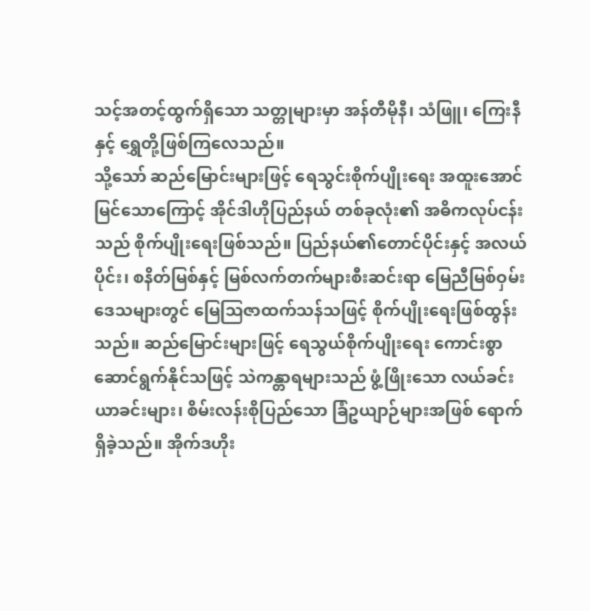သင့်အတင့်ထွက်ရှိသော သတ္တုများမှာ အန်တီမိုနီ၊ သံဖြူ၊ ကြေးနီ နှင့် ရွှေတို့ဖြစ်ကြလေသည်။
သို့သော် ဆည်မြောင်းများဖြင့် ရေသွင်းစိုက်ပျိုးရေး အထူးအောင်မြင်သောကြောင့် အိုင်ဒါဟိုပြည်နယ် တစ်ခုလုံး၏ အဓိကလုပ်ငန်းသည် စိုက်ပျိုးရေးဖြစ်သည်။ ပြည်နယ်၏တောင်ပိုင်းနှင့် အလယ်ပိုင်း၊ စနိတ်မြစ်နှင့် မြစ်လက်တက်များစီးဆင်းရာ မြေညီမြစ်ဝှမ်းဒေသများတွင် မြေဩဇာထက်သန်သဖြင့် စိုက်ပျိုးရေးဖြစ်ထွန်းသည်။ ဆည်မြောင်းများဖြင့် ရေသွယ်စိုက်ပျိုးရေး ကောင်းစွာဆောင်ရွက်နိုင်သဖြင့် သဲကန္တာရများသည် ဖွံ့ဖြိုးသော လယ်ခင်းယာခင်းများ၊ စိမ်းလန်းစိုပြည်သော ခြံဥယျာဉ်များအဖြစ် ရောက်ရှိခဲ့သည်။ အိုက်ဒဟိုး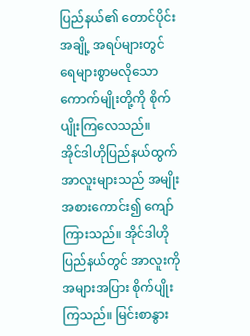ပြည်နယ်၏ တောင်ပိုင်းအချို့ အရပ်များတွင် ရေများစွာမလိုသောကောက်မျိုးတို့ကို စိုက်ပျိုးကြလေသည်။
အိုင်ဒါဟိုပြည်နယ်ထွက် အာလူးများသည် အမျိုးအစားကောင်း၍ ကျော်ကြားသည်။ အိုင်ဒါဟိုပြည်နယ်တွင် အာလူးကို အများအပြား စိုက်ပျိုးကြသည်။ မြင်းစာနွား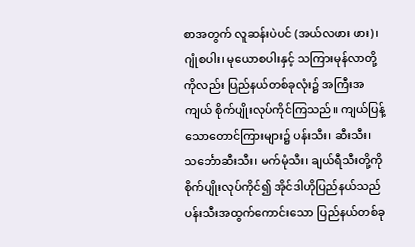စာအတွက် လူဆန်းပဲပင် (အယ်လဖား ဖား)၊ ဂျုံစပါး၊ မုယောစပါးနှင့် သကြားမုန်လာတို့ကိုလည်း ပြည်နယ်တစ်ခုလုံး၌ အကြီးအကျယ် စိုက်ပျိုးလုပ်ကိုင်ကြသည်။ ကျယ်ပြန့်သောတောင်ကြားများ၌ ပန်းသီး၊ ဆီးသီး၊ သင်္ဘောဆီးသီး၊ မက်မုံသီး၊ ချယ်ရီသီးတို့ကို စိုက်ပျိုးလုပ်ကိုင်၍ အိုင်ဒါဟိုပြည်နယ်သည် ပန်းသီးအထွက်ကောင်းသော ပြည်နယ်တစ်ခု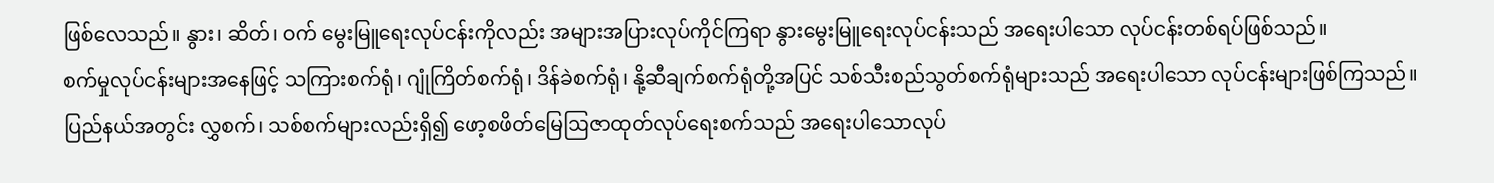ဖြစ်လေသည်။ နွား၊ ဆိတ်၊ ဝက် မွေးမြူရေးလုပ်ငန်းကိုလည်း အများအပြားလုပ်ကိုင်ကြရာ နွားမွေးမြူရေးလုပ်ငန်းသည် အရေးပါသော လုပ်ငန်းတစ်ရပ်ဖြစ်သည်။
စက်မှုလုပ်ငန်းများအနေဖြင့် သကြားစက်ရုံ၊ ဂျုံကြိတ်စက်ရုံ၊ ဒိန်ခဲစက်ရုံ၊ နို့ဆီချက်စက်ရုံတို့အပြင် သစ်သီးစည်သွတ်စက်ရုံများသည် အရေးပါသော လုပ်ငန်းများဖြစ်ကြသည်။ ပြည်နယ်အတွင်း လွှစက်၊ သစ်စက်များလည်းရှိ၍ ဖော့စဖိတ်မြေဩဇာထုတ်လုပ်ရေးစက်သည် အရေးပါသောလုပ်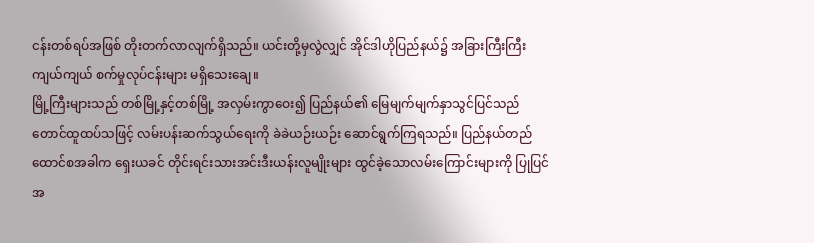ငန်းတစ်ရပ်အဖြစ် တိုးတက်လာလျက်ရှိသည်။ ယင်းတို့မှလွဲလျှင် အိုင်ဒါဟိုပြည်နယ်၌ အခြားကြီးကြီးကျယ်ကျယ် စက်မှုလုပ်ငန်းများ မရှိသေးချေ။
မြို့ကြီးများသည် တစ်မြို့နှင့်တစ်မြို့ အလှမ်းကွာဝေး၍ ပြည်နယ်၏ မြေမျက်မျက်နှာသွင်ပြင်သည် တောင်ထူထပ်သဖြင့် လမ်းပန်းဆက်သွယ်ရေးကို ခဲခဲယဉ်းယဉ်း ဆောင်ရွက်ကြရသည်။ ပြည်နယ်တည်ထောင်စအခါက ရှေးယခင် တိုင်းရင်းသားအင်းဒီးယန်းလူမျိုးများ ထွင်ခဲ့သောလမ်းကြောင်းများကို ပြုပြင်အ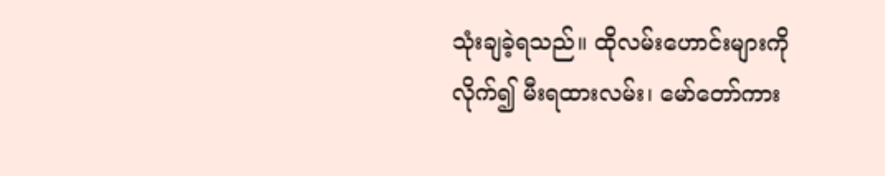သုံးချခဲ့ရသည်။ ထိုလမ်းဟောင်းများကိုလိုက်၍ မီးရထားလမ်း၊ မော်တော်ကား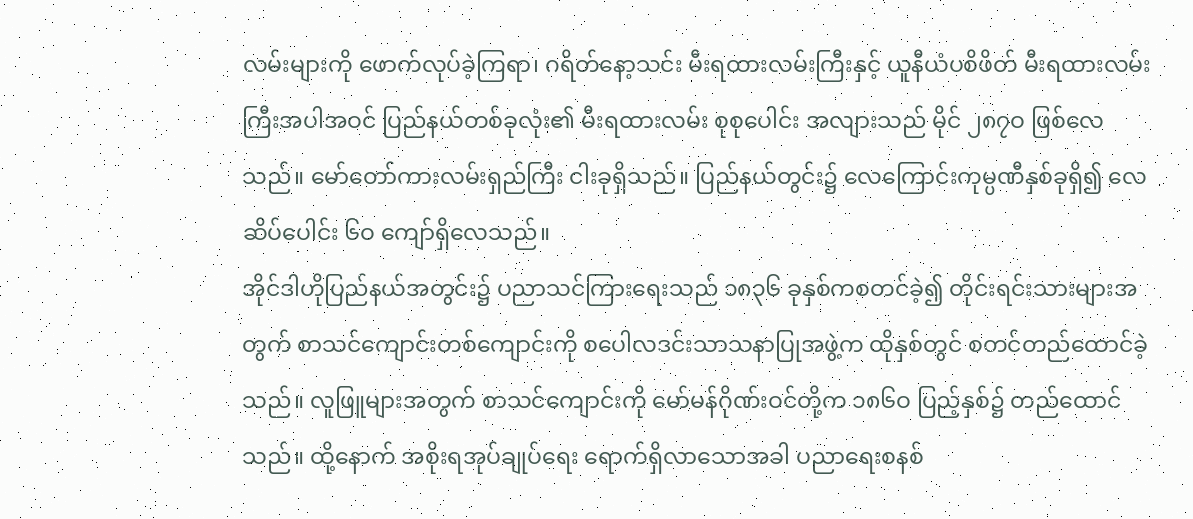လမ်းများကို ဖောက်လုပ်ခဲ့ကြရာ၊ ဂရိတ်နော့သင်း မီးရထားလမ်းကြီးနှင့် ယူနီယံပစိဖိတ် မီးရထားလမ်းကြီးအပါအဝင် ပြည်နယ်တစ်ခုလုံး၏ မီးရထားလမ်း စုစုပေါင်း အလျားသည် မိုင် ၂၈၇ဝ ဖြစ်လေသည်။ မော်တော်ကားလမ်းရှည်ကြီး ငါးခုရှိသည်။ ပြည်နယ်တွင်း၌ လေကြောင်းကုမ္ပဏီနှစ်ခုရှိ၍ လေဆိပ်ပေါင်း ၆ဝ ကျော်ရှိလေသည်။
အိုင်ဒါဟိုပြည်နယ်အတွင်း၌ ပညာသင်ကြားရေးသည် ၁၈၃၆ ခုနှစ်ကစတင်ခဲ့၍ တိုင်းရင်းသားများအတွက် စာသင်ကျောင်းတစ်ကျောင်းကို စပေါလဒင်းသာသနာပြုအဖွဲ့က ထိုနှစ်တွင် စတင်တည်ထောင်ခဲ့သည်။ လူဖြူများအတွက် စာသင်ကျောင်းကို မော်မန်ဂိုဏ်းဝင်တို့က ၁၈၆ဝ ပြည့်နှစ်၌ တည်ထောင်သည်။ ထို့နောက် အစိုးရအုပ်ချုပ်ရေး ရောက်ရှိလာသောအခါ ပညာရေးစနစ်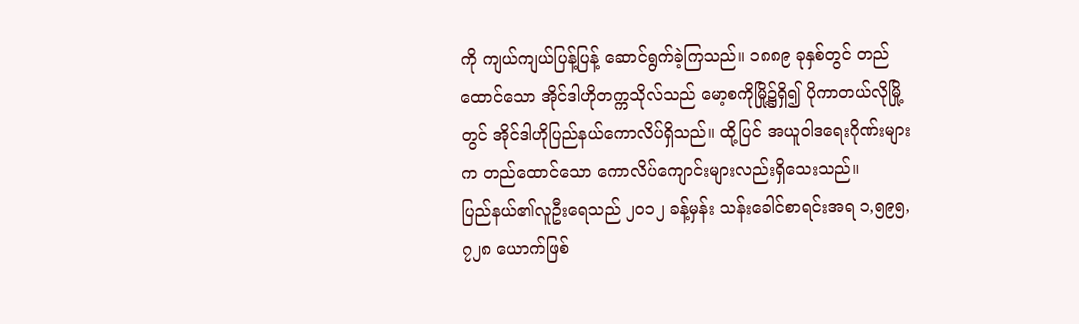ကို ကျယ်ကျယ်ပြန့်ပြန့် ဆောင်ရွက်ခဲ့ကြသည်။ ၁၈၈၉ ခုနှစ်တွင် တည်ထောင်သော အိုင်ဒါဟိုတက္ကသိုလ်သည် မော့စကိုမြို့၌ရှိ၍ ပိုကာတယ်လိုမြို့တွင် အိုင်ဒါဟိုပြည်နယ်ကောလိပ်ရှိသည်။ ထို့ပြင် အယူဝါဒရေးဂိုဏ်းများက တည်ထောင်သော ကောလိပ်ကျောင်းများလည်းရှိသေးသည်။
ပြည်နယ်၏လူဦးရေသည် ၂၀၁၂ ခန့်မှန်း သန်းခေါင်စာရင်းအရ ၁,၅၉၅,၇၂၈ ယောက်ဖြစ်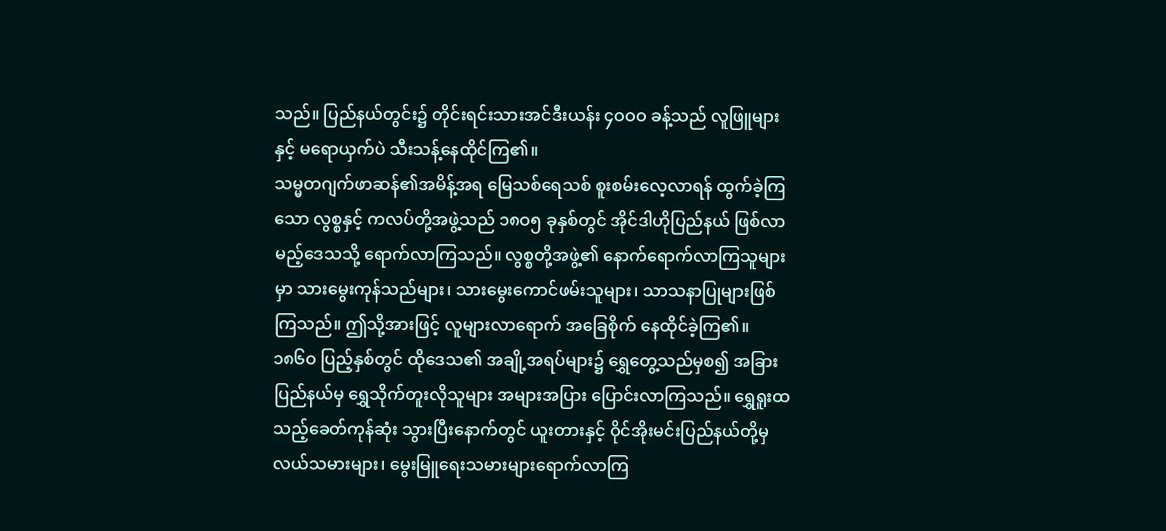သည်။ ပြည်နယ်တွင်း၌ တိုင်းရင်းသားအင်ဒီးယန်း ၄ဝဝဝ ခန့်သည် လူဖြူများနှင့် မရောယှက်ပဲ သီးသန့်နေထိုင်ကြ၏။
သမ္မတဂျက်ဖာဆန်၏အမိန့်အရ မြေသစ်ရေသစ် စူးစမ်းလေ့လာရန် ထွက်ခဲ့ကြသော လွစ္စနှင့် ကလပ်တို့အဖွဲ့သည် ၁၈ဝ၅ ခုနှစ်တွင် အိုင်ဒါဟိုပြည်နယ် ဖြစ်လာမည့်ဒေသသို့ ရောက်လာကြသည်။ လွစ္စတို့အဖွဲ့၏ နောက်ရောက်လာကြသူများမှာ သားမွေးကုန်သည်များ၊ သားမွေးကောင်ဖမ်းသူများ၊ သာသနာပြုများဖြစ်ကြသည်။ ဤသို့အားဖြင့် လူများလာရောက် အခြေစိုက် နေထိုင်ခဲ့ကြ၏။
၁၈၆ဝ ပြည့်နှစ်တွင် ထိုဒေသ၏ အချို့အရပ်များ၌ ရွှေတွေ့သည်မှစ၍ အခြားပြည်နယ်မှ ရွှေသိုက်တူးလိုသူများ အများအပြား ပြောင်းလာကြသည်။ ရွှေရူးထသည့်ခေတ်ကုန်ဆုံး သွားပြီးနောက်တွင် ယူးတားနှင့် ဝိုင်အိုးမင်းပြည်နယ်တို့မှ လယ်သမားများ၊ မွေးမြူရေးသမားများရောက်လာကြ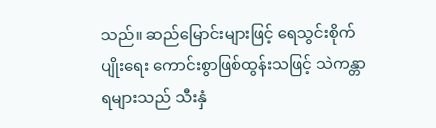သည်။ ဆည်မြောင်းများဖြင့် ရေသွင်းစိုက်ပျိုးရေး ကောင်းစွာဖြစ်ထွန်းသဖြင့် သဲကန္တာရများသည် သီးနှံ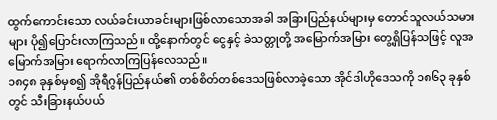ထွက်ကောင်းသော လယ်ခင်းယာခင်းများဖြစ်လာသောအခါ အခြားပြည်နယ်များမှ တောင်သူလယ်သမားများ ပို၍ပြောင်းလာကြသည်။ ထို့နောက်တွင် ငွေနှင့် ခဲသတ္တုတို့ အမြောက်အမြား တွေ့ရှိပြန်သဖြင့် လူအမြောက်အမြား ရောက်လာကြပြန်လေသည်။
၁၈၄၈ ခုနှစ်မှစ၍ အိုရီဂွန်ပြည်နယ်၏ တစ်စိတ်တစ်ဒေသဖြစ်လာခဲ့သော အိုင်ဒါဟိုဒေသကို ၁၈၆၃ ခုနှစ်တွင် သီးခြားနယ်ပယ်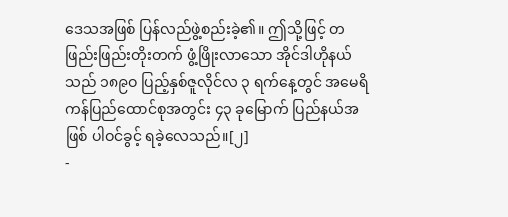ဒေသအဖြစ် ပြန်လည်ဖွဲ့စည်းခဲ့၏။ ဤသို့ဖြင့် တဖြည်းဖြည်းတိုးတက် ဖွံ့ဖြိုးလာသော အိုင်ဒါဟိုနယ်သည် ၁၈၉ဝ ပြည့်နှစ်ဇူလိုင်လ ၃ ရက်နေ့တွင် အမေရိကန်ပြည်ထောင်စုအတွင်း ၄၃ ခုမြောက် ပြည်နယ်အဖြစ် ပါဝင်ခွင့် ရခဲ့လေသည်။[၂]
-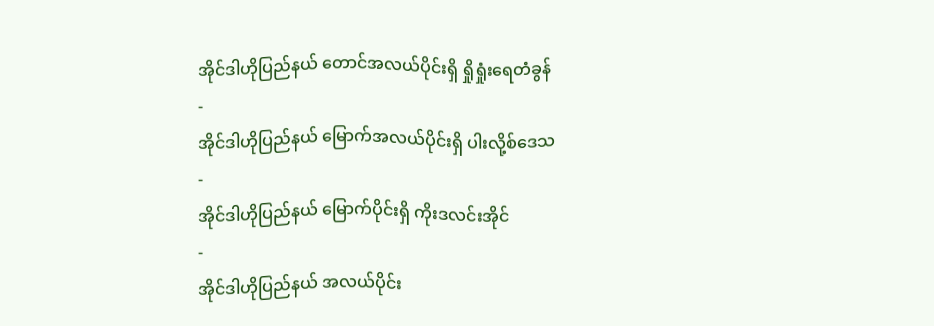အိုင်ဒါဟိုပြည်နယ် တောင်အလယ်ပိုင်းရှိ ရှိုရှုံးရေတံခွန်
-
အိုင်ဒါဟိုပြည်နယ် မြောက်အလယ်ပိုင်းရှိ ပါးလို့စ်ဒေသ
-
အိုင်ဒါဟိုပြည်နယ် မြောက်ပိုင်းရှိ ကိုးဒလင်းအိုင်
-
အိုင်ဒါဟိုပြည်နယ် အလယ်ပိုင်း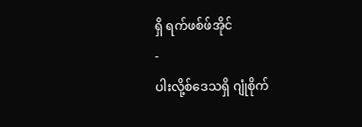ရှိ ရက်ဖစ်ဖ်အိုင်
-
ပါးလို့စ်ဒေသရှိ ဂျုံစိုက်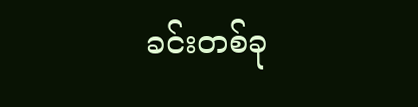ခင်းတစ်ခု